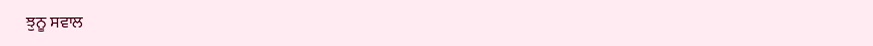ਝੁਨੂ ਸਵਾਲ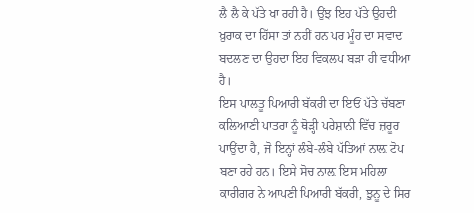ਲੈ ਲੈ ਕੇ ਪੱਤੇ ਖਾ ਰਹੀ ਹੈ। ਉਂਝ ਇਹ ਪੱਤੇ ਉਹਦੀ ਖ਼ੁਰਾਕ ਦਾ ਹਿੱਸਾ ਤਾਂ ਨਹੀਂ ਹਨ ਪਰ ਮੂੰਹ ਦਾ ਸਵਾਦ ਬਦਲਣ ਦਾ ਉਹਦਾ ਇਹ ਵਿਕਲਪ ਬੜਾ ਹੀ ਵਧੀਆ ਹੈ।
ਇਸ ਪਾਲਤੂ ਪਿਆਰੀ ਬੱਕਰੀ ਦਾ ਇਓਂ ਪੱਤੇ ਚੱਬਣਾ ਕਲਿਆਣੀ ਪਾਤਰਾ ਨੂੰ ਥੋੜ੍ਹੀ ਪਰੇਸ਼ਾਨੀ ਵਿੱਚ ਜ਼ਰੂਰ ਪਾਉਂਦਾ ਹੈ, ਜੋ ਇਨ੍ਹਾਂ ਲੰਬੇ-ਲੰਬੇ ਪੱਤਿਆਂ ਨਾਲ਼ ਟੋਪ ਬਣਾ ਰਹੇ ਹਨ। ਇਸੇ ਸੋਚ ਨਾਲ਼ ਇਸ ਮਹਿਲਾ ਕਾਰੀਗਰ ਨੇ ਆਪਣੀ ਪਿਆਰੀ ਬੱਕਰੀ, ਝੁਨੂ ਦੇ ਸਿਰ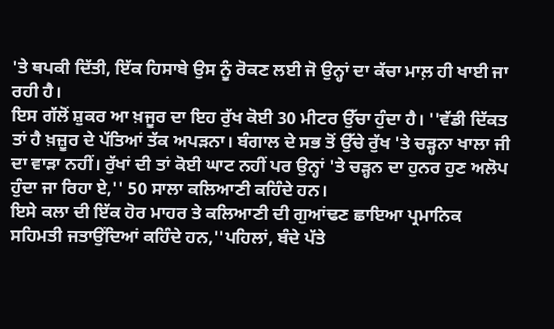'ਤੇ ਥਪਕੀ ਦਿੱਤੀ, ਇੱਕ ਹਿਸਾਬੇ ਉਸ ਨੂੰ ਰੋਕਣ ਲਈ ਜੋ ਉਨ੍ਹਾਂ ਦਾ ਕੱਚਾ ਮਾਲ਼ ਹੀ ਖਾਈ ਜਾ ਰਹੀ ਹੈ।
ਇਸ ਗੱਲੋਂ ਸ਼ੁਕਰ ਆ ਖ਼ਜੂਰ ਦਾ ਇਹ ਰੁੱਖ ਕੋਈ 30 ਮੀਟਰ ਉੱਚਾ ਹੁੰਦਾ ਹੈ। ''ਵੱਡੀ ਦਿੱਕਤ ਤਾਂ ਹੈ ਖ਼ਜ਼ੂਰ ਦੇ ਪੱਤਿਆਂ ਤੱਕ ਅਪੜਨਾ। ਬੰਗਾਲ ਦੇ ਸਭ ਤੋਂ ਉੱਚੇ ਰੁੱਖ 'ਤੇ ਚੜ੍ਹਨਾ ਖਾਲਾ ਜੀ ਦਾ ਵਾੜਾ ਨਹੀਂ। ਰੁੱਖਾਂ ਦੀ ਤਾਂ ਕੋਈ ਘਾਟ ਨਹੀਂ ਪਰ ਉਨ੍ਹਾਂ 'ਤੇ ਚੜ੍ਹਨ ਦਾ ਹੁਨਰ ਹੁਣ ਅਲੋਪ ਹੁੰਦਾ ਜਾ ਰਿਹਾ ਏ,'' 50 ਸਾਲਾ ਕਲਿਆਣੀ ਕਹਿੰਦੇ ਹਨ।
ਇਸੇ ਕਲਾ ਦੀ ਇੱਕ ਹੋਰ ਮਾਹਰ ਤੇ ਕਲਿਆਣੀ ਦੀ ਗੁਆਂਢਣ ਛਾਇਆ ਪ੍ਰਮਾਨਿਕ ਸਹਿਮਤੀ ਜਤਾਉਂਦਿਆਂ ਕਹਿੰਦੇ ਹਨ,''ਪਹਿਲਾਂ, ਬੰਦੇ ਪੱਤੇ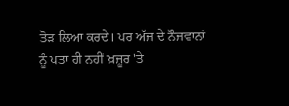ਤੋੜ ਲਿਆ ਕਰਦੇ। ਪਰ ਅੱਜ ਦੇ ਨੌਜਵਾਨਾਂ ਨੂੰ ਪਤਾ ਹੀ ਨਹੀਂ ਖ਼ਜ਼ੂਰ 'ਤੇ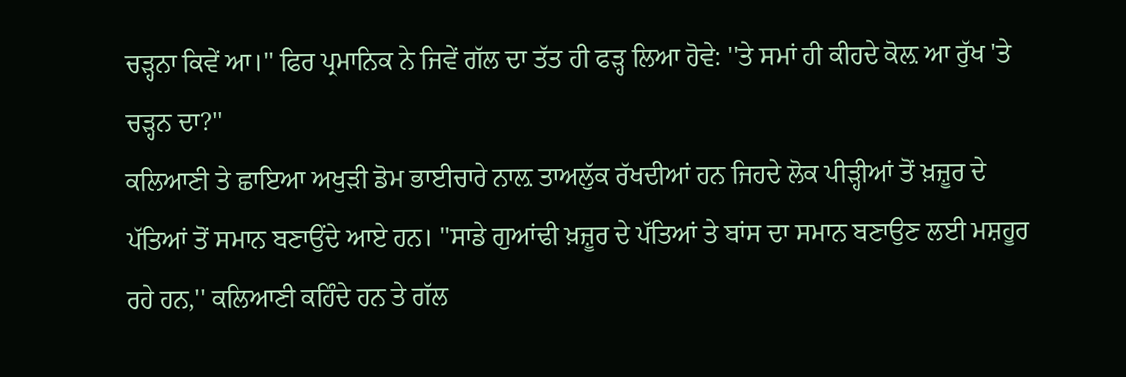ਚੜ੍ਹਨਾ ਕਿਵੇਂ ਆ।'' ਫਿਰ ਪ੍ਰਮਾਨਿਕ ਨੇ ਜਿਵੇਂ ਗੱਲ ਦਾ ਤੱਤ ਹੀ ਫੜ੍ਹ ਲਿਆ ਹੋਵੇ: ''ਤੇ ਸਮਾਂ ਹੀ ਕੀਹਦੇ ਕੋਲ਼ ਆ ਰੁੱਖ 'ਤੇ ਚੜ੍ਹਨ ਦਾ?''
ਕਲਿਆਣੀ ਤੇ ਛਾਇਆ ਅਖੁੜੀ ਡੋਮ ਭਾਈਚਾਰੇ ਨਾਲ਼ ਤਾਅਲੁੱਕ ਰੱਖਦੀਆਂ ਹਨ ਜਿਹਦੇ ਲੋਕ ਪੀੜ੍ਹੀਆਂ ਤੋਂ ਖ਼ਜ਼ੂਰ ਦੇ ਪੱਤਿਆਂ ਤੋਂ ਸਮਾਨ ਬਣਾਉਂਦੇ ਆਏ ਹਨ। ''ਸਾਡੇ ਗੁਆਂਢੀ ਖ਼ਜ਼ੂਰ ਦੇ ਪੱਤਿਆਂ ਤੇ ਬਾਂਸ ਦਾ ਸਮਾਨ ਬਣਾਉਣ ਲਈ ਮਸ਼ਹੂਰ ਰਹੇ ਹਨ,'' ਕਲਿਆਣੀ ਕਹਿੰਦੇ ਹਨ ਤੇ ਗੱਲ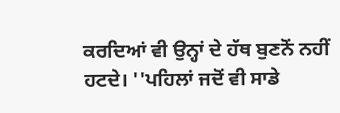ਕਰਦਿਆਂ ਵੀ ਉਨ੍ਹਾਂ ਦੇ ਹੱਥ ਬੁਣਨੋਂ ਨਹੀਂ ਹਟਦੇ। ''ਪਹਿਲਾਂ ਜਦੋਂ ਵੀ ਸਾਡੇ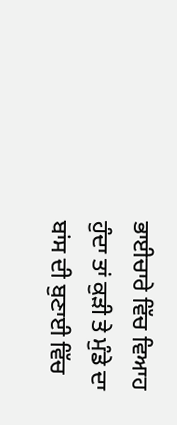ਭਾਈਚਾਰੇ ਵਿੱਚ ਵਿਆਹ ਹੁੰਦਾ ਤਾਂ ਕੁੜੀ ਤੇ ਮੁੰਡੇ ਦਾ ਬਾਂਸ ਦੀ ਬੁਣਾਈ ਵਿੱਚ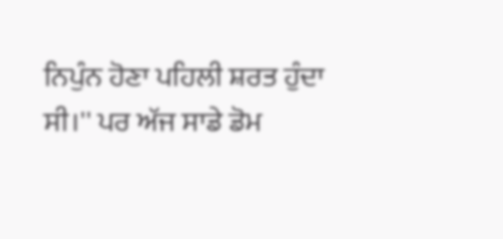ਨਿਪੁੰਨ ਹੋਣਾ ਪਹਿਲੀ ਸ਼ਰਤ ਹੁੰਦਾ ਸੀ।'' ਪਰ ਅੱਜ ਸਾਡੇ ਡੋਮ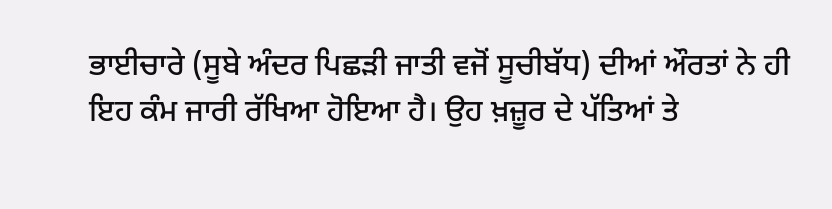ਭਾਈਚਾਰੇ (ਸੂਬੇ ਅੰਦਰ ਪਿਛੜੀ ਜਾਤੀ ਵਜੋਂ ਸੂਚੀਬੱਧ) ਦੀਆਂ ਔਰਤਾਂ ਨੇ ਹੀ ਇਹ ਕੰਮ ਜਾਰੀ ਰੱਖਿਆ ਹੋਇਆ ਹੈ। ਉਹ ਖ਼ਜ਼ੂਰ ਦੇ ਪੱਤਿਆਂ ਤੇ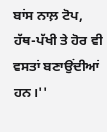ਬਾਂਸ ਨਾਲ਼ ਟੋਪ, ਹੱਥ-ਪੱਖੀ ਤੇ ਹੋਰ ਵੀ ਵਸਤਾਂ ਬਣਾਉਂਦੀਆਂ ਹਨ।''